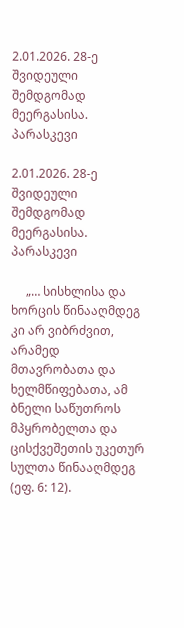2.01.2026. 28-ე შვიდეული შემდგომად მეერგასისა. პარასკევი

2.01.2026. 28-ე შვიდეული შემდგომად მეერგასისა. პარასკევი

     „… სისხლისა და ხორცის წინააღმდეგ კი არ ვიბრძვით, არამედ მთავრობათა და ხელმწიფებათა, ამ ბნელი საწუთროს მპყრობელთა და ცისქვეშეთის უკეთურ სულთა წინააღმდეგ (ეფ. 6: 12).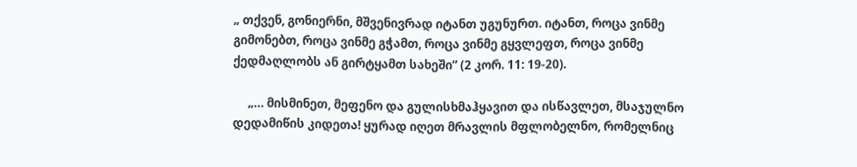„ თქვენ, გონიერნი, მშვენივრად იტანთ უგუნურთ. იტანთ, როცა ვინმე გიმონებთ, როცა ვინმე გჭამთ, როცა ვინმე გყვლეფთ, როცა ვინმე ქედმაღლობს ან გირტყამთ სახეში” (2 კორ. 11: 19-20).

     „… მისმინეთ, მეფენო და გულისხმაჰყავით და ისწავლეთ, მსაჯულნო დედამიწის კიდეთა! ყურად იღეთ მრავლის მფლობელნო, რომელნიც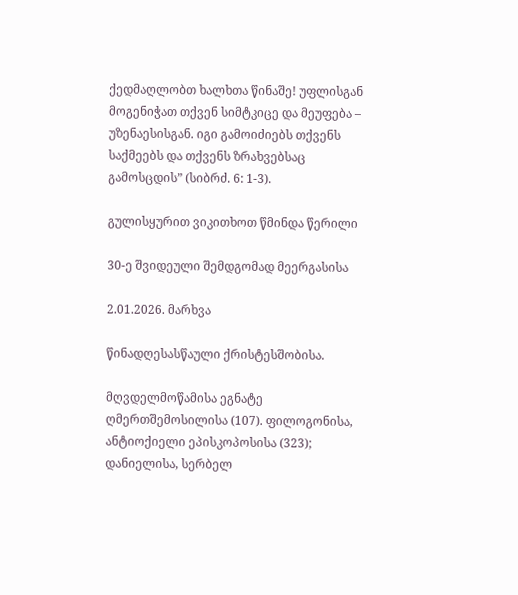ქედმაღლობთ ხალხთა წინაშე! უფლისგან მოგენიჭათ თქვენ სიმტკიცე და მეუფება – უზენაესისგან. იგი გამოიძიებს თქვენს საქმეებს და თქვენს ზრახვებსაც გამოსცდის” (სიბრძ. 6: 1-3).

გულისყურით ვიკითხოთ წმინდა წერილი

30-ე შვიდეული შემდგომად მეერგასისა

2.01.2026. მარხვა

წინადღესასწაული ქრისტესშობისა.

მღვდელმოწამისა ეგნატე ღმერთშემოსილისა (107). ფილოგონისა, ანტიოქიელი ეპისკოპოსისა (323); დანიელისა, სერბელ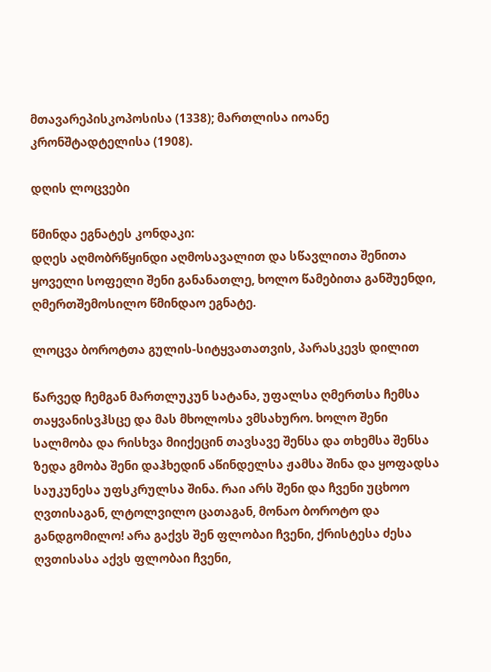მთავარეპისკოპოსისა (1338); მართლისა იოანე კრონშტადტელისა (1908).

დღის ლოცვები

წმინდა ეგნატეს კონდაკი:
დღეს აღმობრწყინდი აღმოსავალით და სწავლითა შენითა ყოველი სოფელი შენი განანათლე, ხოლო წამებითა განშუენდი, ღმერთშემოსილო წმინდაო ეგნატე.

ლოცვა ბოროტთა გულის-სიტყვათათვის, პარასკევს დილით

წარვედ ჩემგან მართლუკუნ სატანა, უფალსა ღმერთსა ჩემსა თაყვანისვჰსცე და მას მხოლოსა ვმსახურო. ხოლო შენი სალმობა და რისხვა მიიქეცინ თავსავე შენსა და თხემსა შენსა ზედა გმობა შენი დაჰხედინ აწინდელსა ჟამსა შინა და ყოფადსა საუკუნესა უფსკრულსა შინა. რაი არს შენი და ჩვენი უცხოო ღვთისაგან, ლტოლვილო ცათაგან, მონაო ბოროტო და განდგომილო! არა გაქვს შენ ფლობაი ჩვენი, ქრისტესა ძესა ღვთისასა აქვს ფლობაი ჩვენი,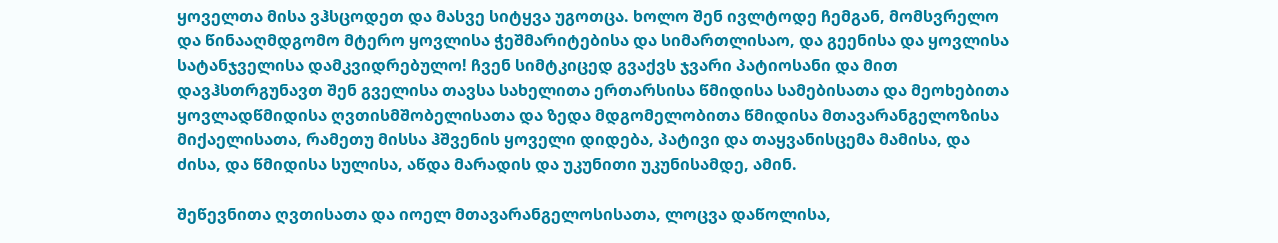ყოველთა მისა ვჰსცოდეთ და მასვე სიტყვა უგოთცა. ხოლო შენ ივლტოდე ჩემგან, მომსვრელო და წინააღმდგომო მტერო ყოვლისა ჭეშმარიტებისა და სიმართლისაო, და გეენისა და ყოვლისა სატანჯველისა დამკვიდრებულო! ჩვენ სიმტკიცედ გვაქვს ჯვარი პატიოსანი და მით დავჰსთრგუნავთ შენ გველისა თავსა სახელითა ერთარსისა წმიდისა სამებისათა და მეოხებითა ყოვლადწმიდისა ღვთისმშობელისათა და ზედა მდგომელობითა წმიდისა მთავარანგელოზისა მიქაელისათა, რამეთუ მისსა ჰშვენის ყოველი დიდება, პატივი და თაყვანისცემა მამისა, და ძისა, და წმიდისა სულისა, აწდა მარადის და უკუნითი უკუნისამდე, ამინ.

შეწევნითა ღვთისათა და იოელ მთავარანგელოსისათა, ლოცვა დაწოლისა,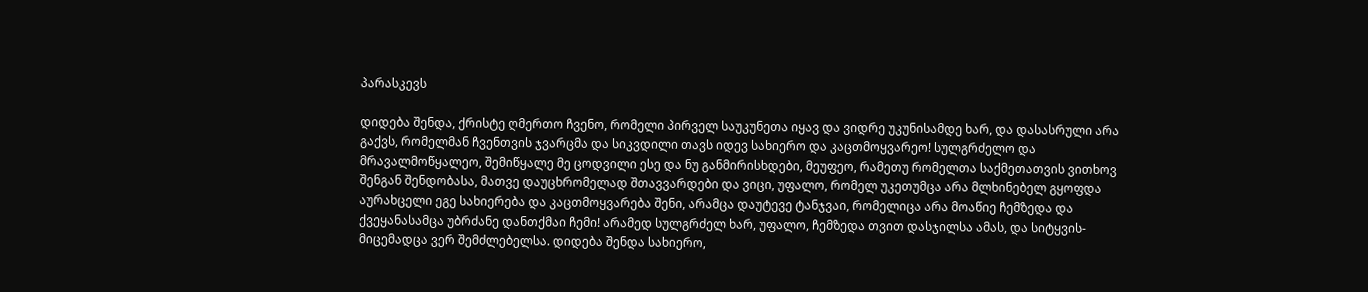პარასკევს

დიდება შენდა, ქრისტე ღმერთო ჩვენო, რომელი პირველ საუკუნეთა იყავ და ვიდრე უკუნისამდე ხარ, და დასასრული არა გაქვს, რომელმან ჩვენთვის ჯვარცმა და სიკვდილი თავს იდევ სახიერო და კაცთმოყვარეო! სულგრძელო და მრავალმოწყალეო, შემიწყალე მე ცოდვილი ესე და ნუ განმირისხდები, მეუფეო, რამეთუ რომელთა საქმეთათვის ვითხოვ შენგან შენდობასა, მათვე დაუცხრომელად შთავვარდები და ვიცი, უფალო, რომელ უკეთუმცა არა მლხინებელ გყოფდა აურახცელი ეგე სახიერება და კაცთმოყვარება შენი, არამცა დაუტევე ტანჯვაი, რომელიცა არა მოაწიე ჩემზედა და ქვეყანასამცა უბრძანე დანთქმაი ჩემი! არამედ სულგრძელ ხარ, უფალო, ჩემზედა თვით დასჯილსა ამას, და სიტყვის-მიცემადცა ვერ შემძლებელსა. დიდება შენდა სახიერო,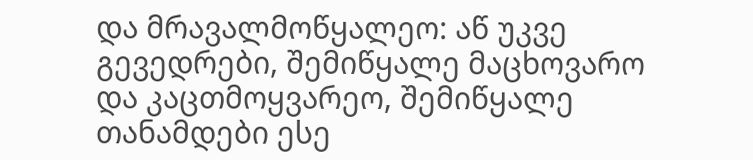და მრავალმოწყალეო: აწ უკვე გევედრები, შემიწყალე მაცხოვარო და კაცთმოყვარეო, შემიწყალე თანამდები ესე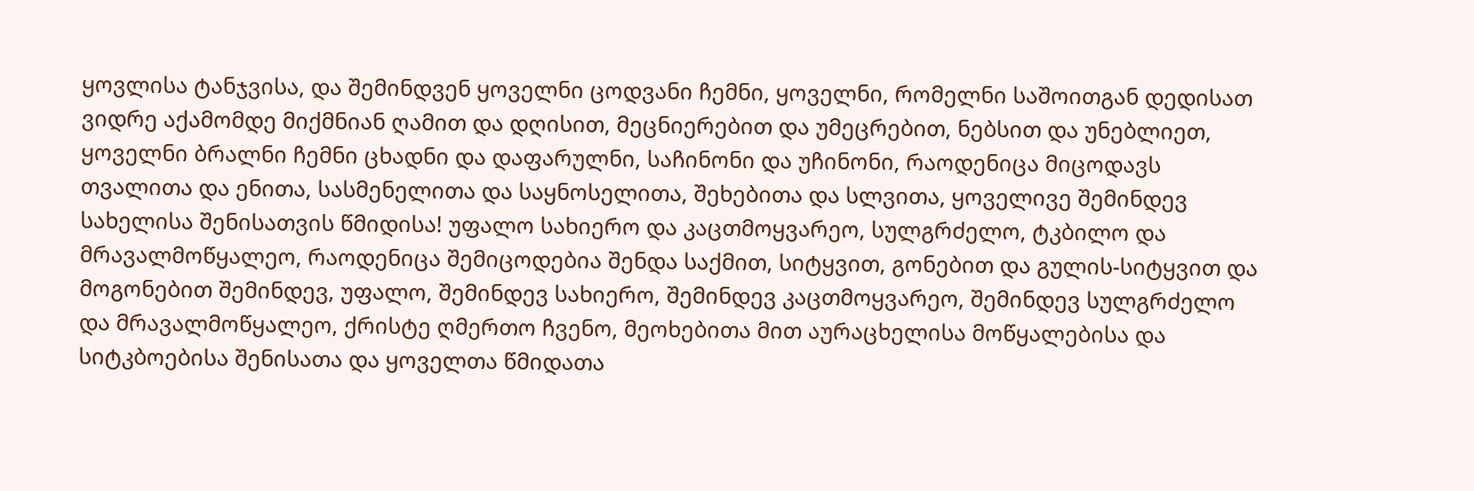ყოვლისა ტანჯვისა, და შემინდვენ ყოველნი ცოდვანი ჩემნი, ყოველნი, რომელნი საშოითგან დედისათ ვიდრე აქამომდე მიქმნიან ღამით და დღისით, მეცნიერებით და უმეცრებით, ნებსით და უნებლიეთ, ყოველნი ბრალნი ჩემნი ცხადნი და დაფარულნი, საჩინონი და უჩინონი, რაოდენიცა მიცოდავს თვალითა და ენითა, სასმენელითა და საყნოსელითა, შეხებითა და სლვითა, ყოველივე შემინდევ სახელისა შენისათვის წმიდისა! უფალო სახიერო და კაცთმოყვარეო, სულგრძელო, ტკბილო და მრავალმოწყალეო, რაოდენიცა შემიცოდებია შენდა საქმით, სიტყვით, გონებით და გულის-სიტყვით და მოგონებით შემინდევ, უფალო, შემინდევ სახიერო, შემინდევ კაცთმოყვარეო, შემინდევ სულგრძელო და მრავალმოწყალეო, ქრისტე ღმერთო ჩვენო, მეოხებითა მით აურაცხელისა მოწყალებისა და სიტკბოებისა შენისათა და ყოველთა წმიდათა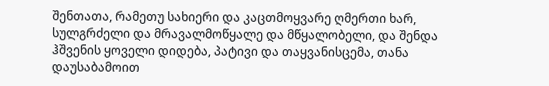შენთათა, რამეთუ სახიერი და კაცთმოყვარე ღმერთი ხარ, სულგრძელი და მრავალმოწყალე და მწყალობელი, და შენდა ჰშვენის ყოველი დიდება, პატივი და თაყვანისცემა, თანა დაუსაბამოით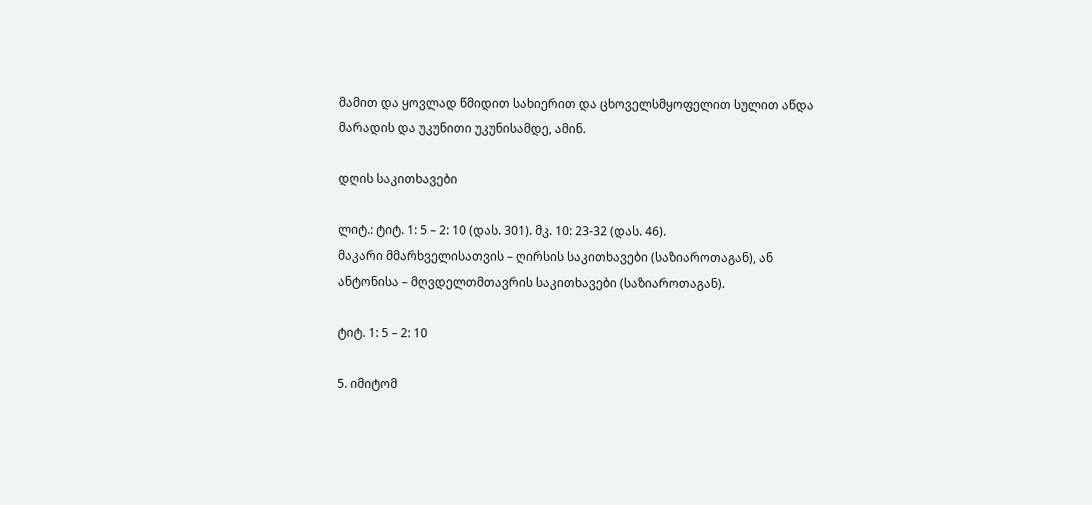მამით და ყოვლად წმიდით სახიერით და ცხოველსმყოფელით სულით აწდა მარადის და უკუნითი უკუნისამდე, ამინ.

დღის საკითხავები

ლიტ.: ტიტ. 1: 5 – 2: 10 (დას. 301). მკ. 10: 23-32 (დას. 46).
მაკარი მმარხველისათვის – ღირსის საკითხავები (საზიაროთაგან), ან
ანტონისა – მღვდელთმთავრის საკითხავები (საზიაროთაგან).

ტიტ. 1: 5 – 2: 10

5. იმიტომ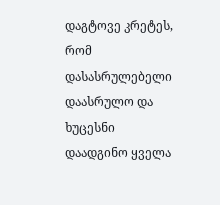დაგტოვე კრეტეს, რომ დასასრულებელი დაასრულო და ხუცესნი დაადგინო ყველა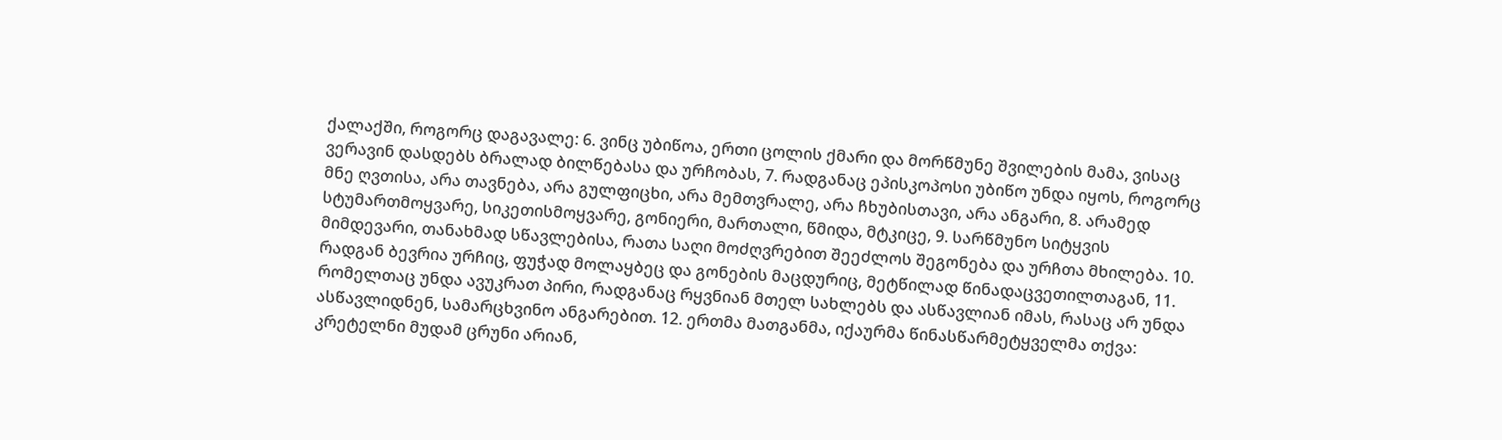ქალაქში, როგორც დაგავალე: 6. ვინც უბიწოა, ერთი ცოლის ქმარი და მორწმუნე შვილების მამა, ვისაც ვერავინ დასდებს ბრალად ბილწებასა და ურჩობას, 7. რადგანაც ეპისკოპოსი უბიწო უნდა იყოს, როგორც მნე ღვთისა, არა თავნება, არა გულფიცხი, არა მემთვრალე, არა ჩხუბისთავი, არა ანგარი, 8. არამედ სტუმართმოყვარე, სიკეთისმოყვარე, გონიერი, მართალი, წმიდა, მტკიცე, 9. სარწმუნო სიტყვის მიმდევარი, თანახმად სწავლებისა, რათა საღი მოძღვრებით შეეძლოს შეგონება და ურჩთა მხილება. 10. რადგან ბევრია ურჩიც, ფუჭად მოლაყბეც და გონების მაცდურიც, მეტწილად წინადაცვეთილთაგან, 11. რომელთაც უნდა ავუკრათ პირი, რადგანაც რყვნიან მთელ სახლებს და ასწავლიან იმას, რასაც არ უნდა ასწავლიდნენ, სამარცხვინო ანგარებით. 12. ერთმა მათგანმა, იქაურმა წინასწარმეტყველმა თქვა: კრეტელნი მუდამ ცრუნი არიან,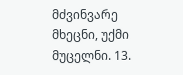მძვინვარე მხეცნი, უქმი მუცელნი. 13.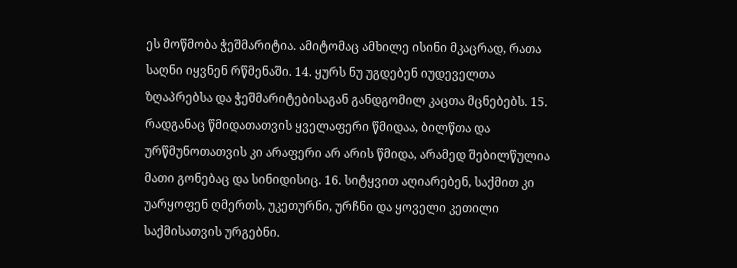ეს მოწმობა ჭეშმარიტია. ამიტომაც ამხილე ისინი მკაცრად, რათა საღნი იყვნენ რწმენაში. 14. ყურს ნუ უგდებენ იუდეველთა ზღაპრებსა და ჭეშმარიტებისაგან განდგომილ კაცთა მცნებებს. 15. რადგანაც წმიდათათვის ყველაფერი წმიდაა, ბილწთა და ურწმუნოთათვის კი არაფერი არ არის წმიდა, არამედ შებილწულია მათი გონებაც და სინიდისიც. 16. სიტყვით აღიარებენ, საქმით კი უარყოფენ ღმერთს, უკეთურნი, ურჩნი და ყოველი კეთილი საქმისათვის ურგებნი.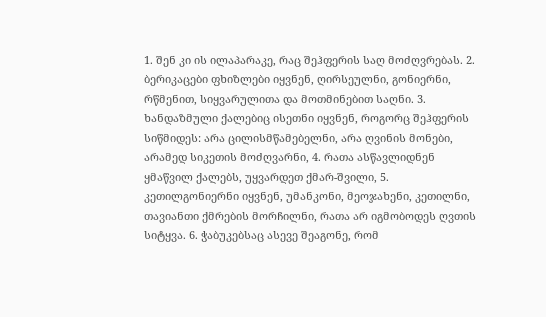1. შენ კი ის ილაპარაკე, რაც შეჰფერის საღ მოძღვრებას. 2. ბერიკაცები ფხიზლები იყვნენ, ღირსეულნი, გონიერნი, რწმენით, სიყვარულითა და მოთმინებით საღნი. 3. ხანდაზმული ქალებიც ისეთნი იყვნენ, როგორც შეჰფერის სიწმიდეს: არა ცილისმწამებელნი, არა ღვინის მონები, არამედ სიკეთის მოძღვარნი, 4. რათა ასწავლიდნენ ყმაწვილ ქალებს, უყვარდეთ ქმარ-შვილი, 5. კეთილგონიერნი იყვნენ, უმანკონი, მეოჯახენი, კეთილნი, თავიანთი ქმრების მორჩილნი, რათა არ იგმობოდეს ღვთის სიტყვა. 6. ჭაბუკებსაც ასევე შეაგონე, რომ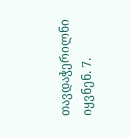თავდაჭერილნი იყვნენ. 7.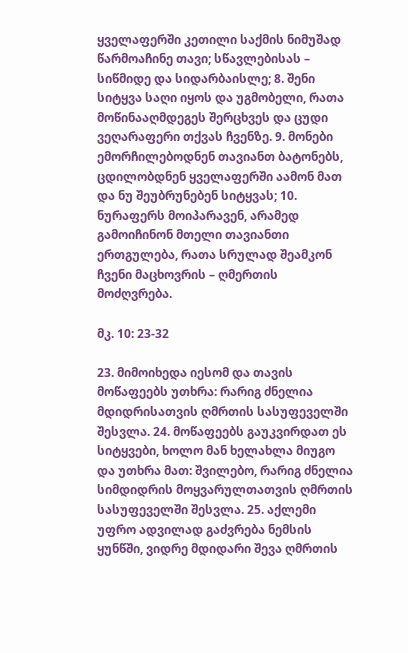ყველაფერში კეთილი საქმის ნიმუშად წარმოაჩინე თავი; სწავლებისას – სიწმიდე და სიდარბაისლე; 8. შენი სიტყვა საღი იყოს და უგმობელი, რათა მოწინააღმდეგეს შერცხვეს და ცუდი ვეღარაფერი თქვას ჩვენზე. 9. მონები ემორჩილებოდნენ თავიანთ ბატონებს, ცდილობდნენ ყველაფერში აამონ მათ და ნუ შეუბრუნებენ სიტყვას; 10. ნურაფერს მოიპარავენ, არამედ გამოიჩინონ მთელი თავიანთი ერთგულება, რათა სრულად შეამკონ ჩვენი მაცხოვრის – ღმერთის მოძღვრება.

მკ. 10: 23-32

23. მიმოიხედა იესომ და თავის მოწაფეებს უთხრა: რარიგ ძნელია მდიდრისათვის ღმრთის სასუფეველში შესვლა. 24. მოწაფეებს გაუკვირდათ ეს სიტყვები, ხოლო მან ხელახლა მიუგო და უთხრა მათ: შვილებო, რარიგ ძნელია სიმდიდრის მოყვარულთათვის ღმრთის სასუფეველში შესვლა. 25. აქლემი უფრო ადვილად გაძვრება ნემსის ყუნწში, ვიდრე მდიდარი შევა ღმრთის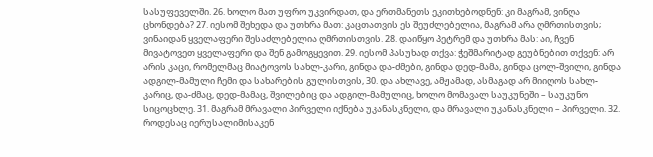სასუფეველში. 26. ხოლო მათ უფრო უკვირდათ, და ერთმანეთს ეკითხებოდნენ: კი მაგრამ, ვინღა ცხონდება? 27. იესომ შეხედა და უთხრა მათ: კაცთათვის ეს შეუძლებელია, მაგრამ არა ღმრთისთვის; ვინაიდან ყველაფერი შესაძლებელია ღმრთისთვის. 28. დაიწყო პეტრემ და უთხრა მას: აი, ჩვენ მივატოვეთ ყველაფერი და შენ გამოგყევით. 29. იესომ პასუხად თქვა: ჭეშმარიტად გეუბნებით თქვენ: არ არის კაცი, რომელმაც მიატოვოს სახლ-კარი, გინდა და-ძმები, გინდა დედ-მამა, გინდა ცოლ-შვილი, გინდა ადგილ-მამული ჩემი და სახარების გულისთვის, 30. და ახლავე, ამჟამად, ასმაგად არ მიიღოს სახლ-კარიც, და-ძმაც, დედ-მამაც, შვილებიც და ადგილ-მამულიც, ხოლო მომავალ საუკუნეში – საუკუნო სიცოცხლე. 31. მაგრამ მრავალი პირველი იქნება უკანასკნელი, და მრავალი უკანასკნელი – პირველი. 32. როდესაც იერუსალიმისაკენ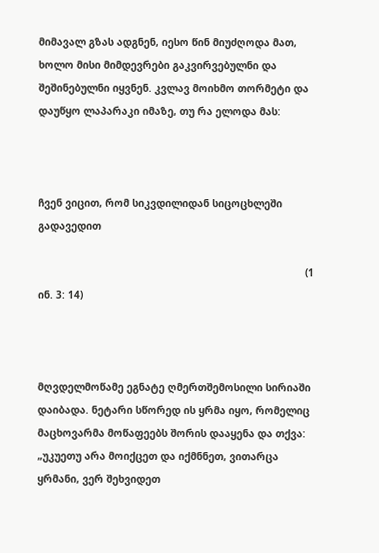მიმავალ გზას ადგნენ, იესო წინ მიუძღოდა მათ, ხოლო მისი მიმდევრები გაკვირვებულნი და შეშინებულნი იყვნენ. კვლავ მოიხმო თორმეტი და დაუწყო ლაპარაკი იმაზე, თუ რა ელოდა მას:



ჩვენ ვიცით, რომ სიკვდილიდან სიცოცხლეში გადავედით

                                                                                         (1 ინ. 3: 14)



მღვდელმოწამე ეგნატე ღმერთშემოსილი სირიაში დაიბადა. ნეტარი სწორედ ის ყრმა იყო, რომელიც მაცხოვარმა მოწაფეებს შორის დააყენა და თქვა: „უკუეთუ არა მოიქცეთ და იქმნნეთ, ვითარცა ყრმანი, ვერ შეხვიდეთ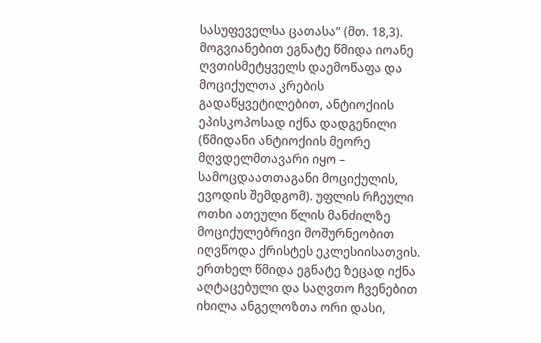სასუფეველსა ცათასა“ (მთ. 18,3). მოგვიანებით ეგნატე წმიდა იოანე ღვთისმეტყველს დაემოწაფა და მოციქულთა კრების გადაწყვეტილებით, ანტიოქიის ეპისკოპოსად იქნა დადგენილი (წმიდანი ანტიოქიის მეორე მღვდელმთავარი იყო – სამოცდაათთაგანი მოციქულის, ევოდის შემდგომ). უფლის რჩეული ოთხი ათეული წლის მანძილზე მოციქულებრივი მოშურნეობით იღვწოდა ქრისტეს ეკლესიისათვის. ერთხელ წმიდა ეგნატე ზეცად იქნა აღტაცებული და საღვთო ჩვენებით იხილა ანგელოზთა ორი დასი,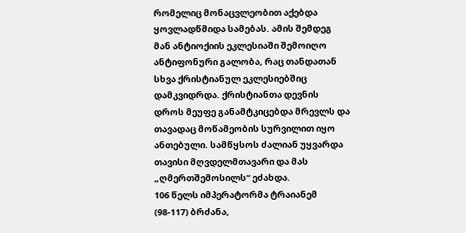რომელიც მონაცვლეობით აქებდა ყოვლადწმიდა სამებას. ამის შემდეგ მან ანტიოქიის ეკლესიაში შემოიღო ანტიფონური გალობა, რაც თანდათან სხვა ქრისტიანულ ეკლესიებშიც დამკვიდრდა. ქრისტიანთა დევნის დროს მეუფე განამტკიცებდა მრევლს და თავადაც მოწამეობის სურვილით იყო ანთებული. სამწყსოს ძალიან უყვარდა თავისი მღვდელმთავარი და მას „ღმერთშემოსილს“ ეძახდა.
106 წელს იმპერატორმა ტრაიანემ (98-117) ბრძანა,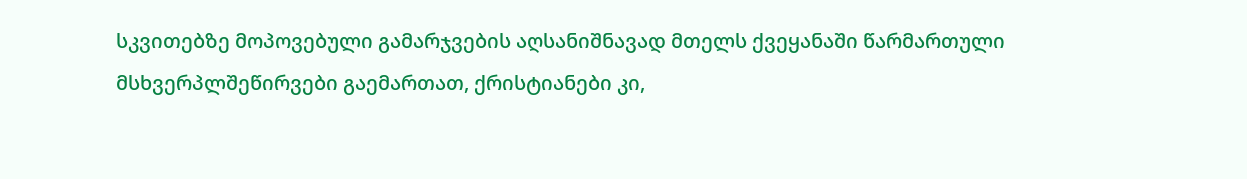სკვითებზე მოპოვებული გამარჯვების აღსანიშნავად მთელს ქვეყანაში წარმართული მსხვერპლშეწირვები გაემართათ, ქრისტიანები კი,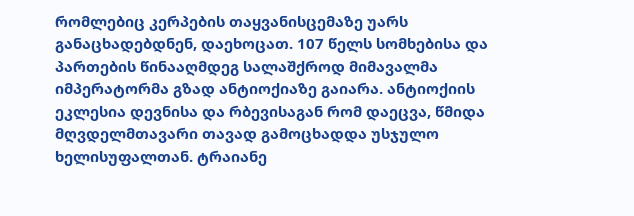რომლებიც კერპების თაყვანისცემაზე უარს განაცხადებდნენ, დაეხოცათ. 107 წელს სომხებისა და პართების წინააღმდეგ სალაშქროდ მიმავალმა იმპერატორმა გზად ანტიოქიაზე გაიარა. ანტიოქიის ეკლესია დევნისა და რბევისაგან რომ დაეცვა, წმიდა მღვდელმთავარი თავად გამოცხადდა უსჯულო ხელისუფალთან. ტრაიანე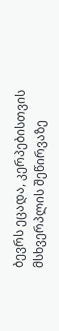ბევრს ეცადა, კერპებისთვის მსხვერპლის შეწირვაზე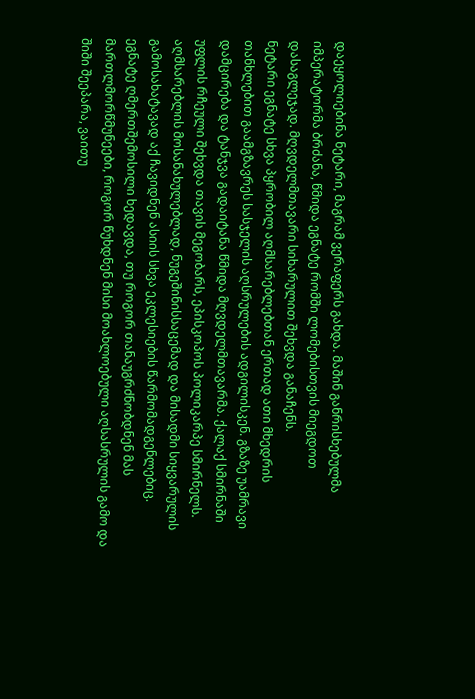დაეყოლიებინა ნეტარი, მაგრამ ვერაფერს გახდა. მაშინ განრისხებულმა იმპერატორმა ბრძანა, წმიდა ეგნატე რომში ლომებისთვის მიეგდოთ დასაგლეჯად. მღვდელმთავარი სიხარულით შეხვდა განაჩენს.
ნეტარი ეგნატე სხვა პყრობილ აღმსარებლებთან ერთად ათი მხედრის თანხლებით გაამგზავრეს სასჯელის აღსრულების ადგილისკენ. გზაზე უამრავი დამცირება და ტანჯვა გადაიტანა წმიდა მღვდელმთავარმა. ქალაქ სმირნაში უფლის რჩეული შეხვდა თავის მეგობარს, ეპისკოპოს პოლიკარპე სმირნელს. აღმსარებლის მოსანახულებლად, ნუგეშინისსაცემად და მისადმი სიყვარულის გამოსახატავად აქ ჩავიდნენ ასიის სხვა ეკლესიების წარმომადგენლებიც.
ეგნატე ღმერთშემოსილი ხედავდა, თუ როგორ თანაუგრძნობდნენ მას მართლმორწმუნეები, როგორ წუხდნენ მისი მოახლოებული აღსასრულის გამო და შიში შეეპარა, ვაითუ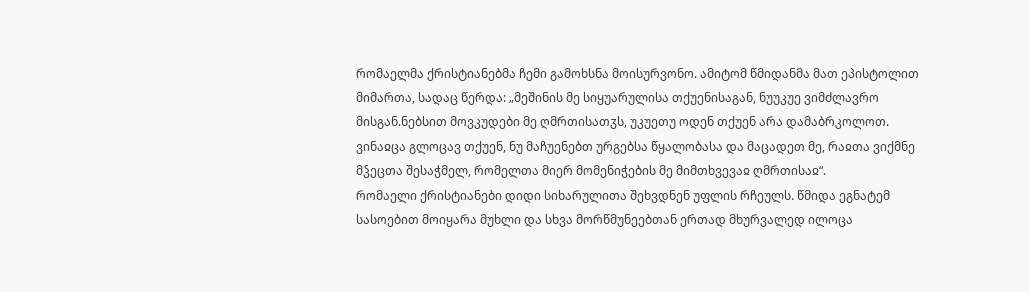რომაელმა ქრისტიანებმა ჩემი გამოხსნა მოისურვონო. ამიტომ წმიდანმა მათ ეპისტოლით მიმართა, სადაც წერდა: „მეშინის მე სიყუარულისა თქუენისაგან, ნუუკუე ვიმძლავრო მისგან.ნებსით მოვკუდები მე ღმრთისათჳს, უკუეთუ ოდენ თქუენ არა დამაბრკოლოთ. ვინაჲცა გლოცავ თქუენ, ნუ მაჩუენებთ ურგებსა წყალობასა და მაცადეთ მე, რაჲთა ვიქმნე მჴეცთა შესაჭმელ, რომელთა მიერ მომენიჭების მე მიმთხვევაჲ ღმრთისაჲ“.
რომაელი ქრისტიანები დიდი სიხარულითა შეხვდნენ უფლის რჩეულს. წმიდა ეგნატემ სასოებით მოიყარა მუხლი და სხვა მორწმუნეებთან ერთად მხურვალედ ილოცა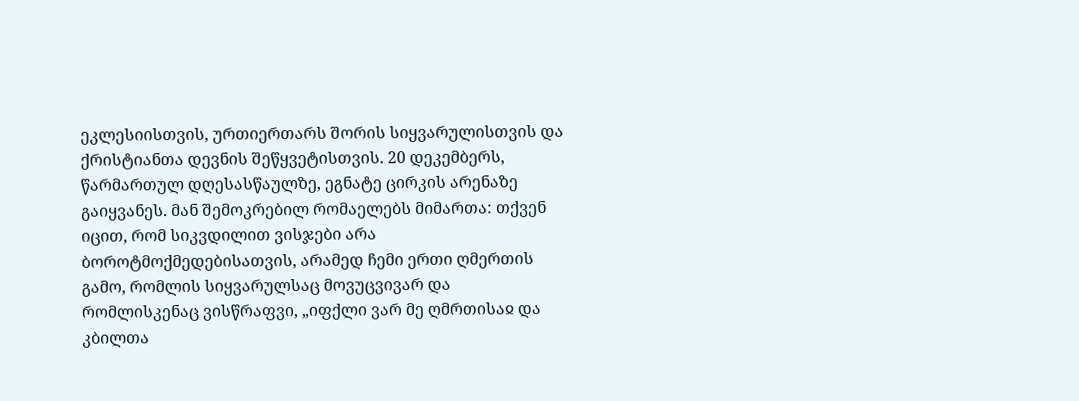ეკლესიისთვის, ურთიერთარს შორის სიყვარულისთვის და ქრისტიანთა დევნის შეწყვეტისთვის. 20 დეკემბერს, წარმართულ დღესასწაულზე, ეგნატე ცირკის არენაზე გაიყვანეს. მან შემოკრებილ რომაელებს მიმართა: თქვენ იცით, რომ სიკვდილით ვისჯები არა ბოროტმოქმედებისათვის, არამედ ჩემი ერთი ღმერთის გამო, რომლის სიყვარულსაც მოვუცვივარ და რომლისკენაც ვისწრაფვი, „იფქლი ვარ მე ღმრთისაჲ და კბილთა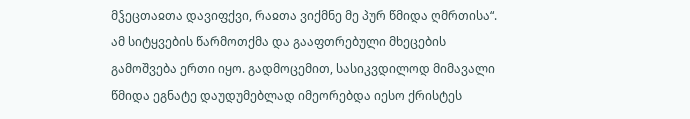მჴეცთაჲთა დავიფქვი, რაჲთა ვიქმნე მე პურ წმიდა ღმრთისა“. ამ სიტყვების წარმოთქმა და გააფთრებული მხეცების გამოშვება ერთი იყო. გადმოცემით, სასიკვდილოდ მიმავალი წმიდა ეგნატე დაუდუმებლად იმეორებდა იესო ქრისტეს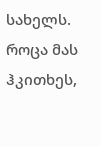სახელს. როცა მას ჰკითხეს,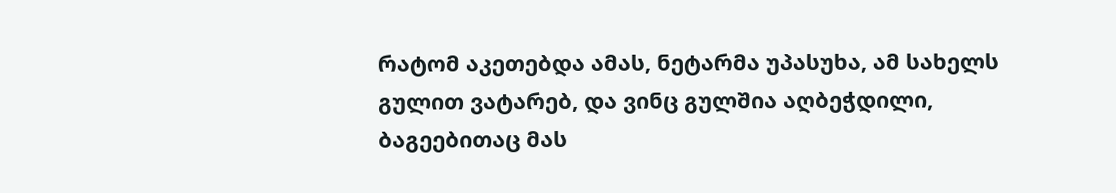რატომ აკეთებდა ამას, ნეტარმა უპასუხა, ამ სახელს გულით ვატარებ, და ვინც გულშია აღბეჭდილი, ბაგეებითაც მას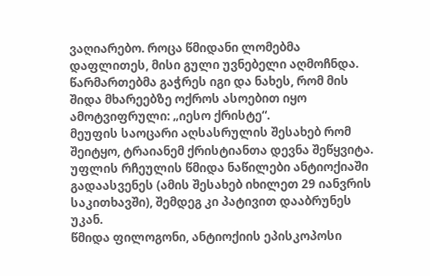ვაღიარებო. როცა წმიდანი ლომებმა დაფლითეს, მისი გული უვნებელი აღმოჩნდა. წარმართებმა გაჭრეს იგი და ნახეს, რომ მის შიდა მხარეებზე ოქროს ასოებით იყო ამოტვიფრული: „იესო ქრისტე“.
მეუფის საოცარი აღსასრულის შესახებ რომ შეიტყო, ტრაიანემ ქრისტიანთა დევნა შეწყვიტა. უფლის რჩეულის წმიდა ნაწილები ანტიოქიაში გადაასვენეს (ამის შესახებ იხილეთ 29 იანვრის საკითხავში), შემდეგ კი პატივით დააბრუნეს უკან.
წმიდა ფილოგონი, ანტიოქიის ეპისკოპოსი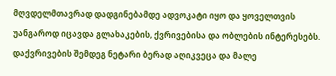მღვდელმთავრად დადგინებამდე ადვოკატი იყო და ყოველთვის უანგაროდ იცავდა გლახაკების, ქვრივებისა და ობლების ინტერესებს. დაქვრივების შემდეგ ნეტარი ბერად აღიკვეცა და მალე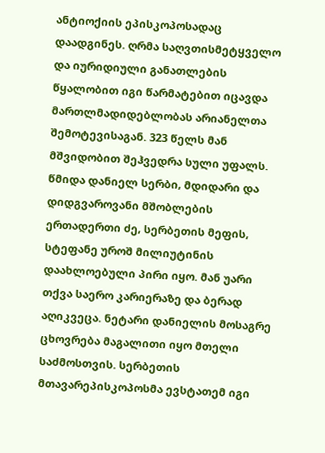ანტიოქიის ეპისკოპოსადაც დაადგინეს. ღრმა საღვთისმეტყველო და იურიდიული განათლების წყალობით იგი წარმატებით იცავდა მართლმადიდებლობას არიანელთა შემოტევისაგან. 323 წელს მან მშვიდობით შეჰვედრა სული უფალს.
წმიდა დანიელ სერბი, მდიდარი და დიდგვაროვანი მშობლების ერთადერთი ძე, სერბეთის მეფის, სტეფანე უროშ მილიუტინის დაახლოებული პირი იყო. მან უარი თქვა საერო კარიერაზე და ბერად აღიკვეცა. ნეტარი დანიელის მოსაგრე ცხოვრება მაგალითი იყო მთელი საძმოსთვის. სერბეთის მთავარეპისკოპოსმა ევსტათემ იგი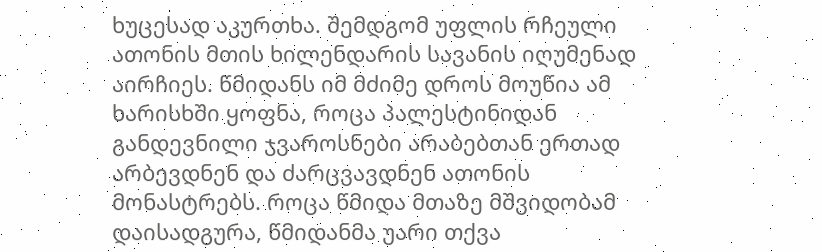ხუცესად აკურთხა. შემდგომ უფლის რჩეული ათონის მთის ხილენდარის სავანის იღუმენად აირჩიეს. წმიდანს იმ მძიმე დროს მოუწია ამ ხარისხში ყოფნა, როცა პალესტინიდან განდევნილი ჯვაროსნები არაბებთან ერთად არბევდნენ და ძარცვავდნენ ათონის მონასტრებს. როცა წმიდა მთაზე მშვიდობამ დაისადგურა, წმიდანმა უარი თქვა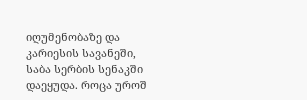იღუმენობაზე და კარიესის სავანეში, საბა სერბის სენაკში დაეყუდა. როცა უროშ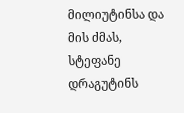მილიუტინსა და მის ძმას, სტეფანე დრაგუტინს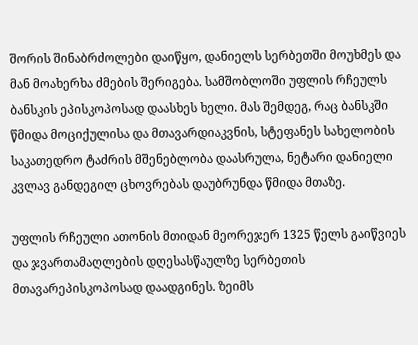შორის შინაბრძოლები დაიწყო, დანიელს სერბეთში მოუხმეს და მან მოახერხა ძმების შერიგება. სამშობლოში უფლის რჩეულს ბანსკის ეპისკოპოსად დაასხეს ხელი. მას შემდეგ, რაც ბანსკში წმიდა მოციქულისა და მთავარდიაკვნის, სტეფანეს სახელობის საკათედრო ტაძრის მშენებლობა დაასრულა, ნეტარი დანიელი კვლავ განდეგილ ცხოვრებას დაუბრუნდა წმიდა მთაზე.

უფლის რჩეული ათონის მთიდან მეორეჯერ 1325 წელს გაიწვიეს და ჯვართამაღლების დღესასწაულზე სერბეთის მთავარეპისკოპოსად დაადგინეს. ზეიმს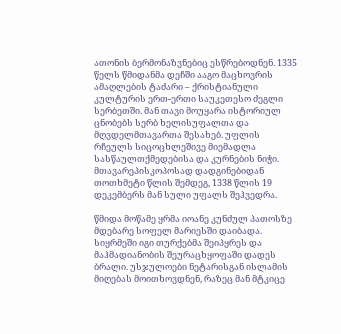ათონის ბერმონაზვნებიც ესწრებოდნენ. 1335 წელს წმიდანმა დეჩში ააგო მაცხოვრის ამაღლების ტაძარი – ქრისტიანული კულტურის ერთ-ერთი საუკეთესო ძეგლი სერბეთში. მან თავი მოუყარა ისტორიულ ცნობებს სერბ ხელისუფალთა და მღვდელმთავართა შესახებ. უფლის რჩეულს სიცოცხლეშივე მიემადლა სასწაულთქმედებისა და კურნების ნიჭი. მთავარეპისკოპოსად დადგინებიდან თოთხმეტი წლის შემდეგ, 1338 წლის 19 დეკემბერს მან სული უფალს შეჰვედრა.

წმიდა მოწამე ყრმა იოანე კუნძულ პათოსზე მდებარე სოფელ მარიესში დაიბადა. სიყრმეში იგი თურქებმა შეიპყრეს და მაჰმადიანობის შეურაცხყოფაში დადეს ბრალი. უსჯულოები ნეტარისგან ისლამის მიღებას მოითხოვდნენ, რაზეც მან მტკიცე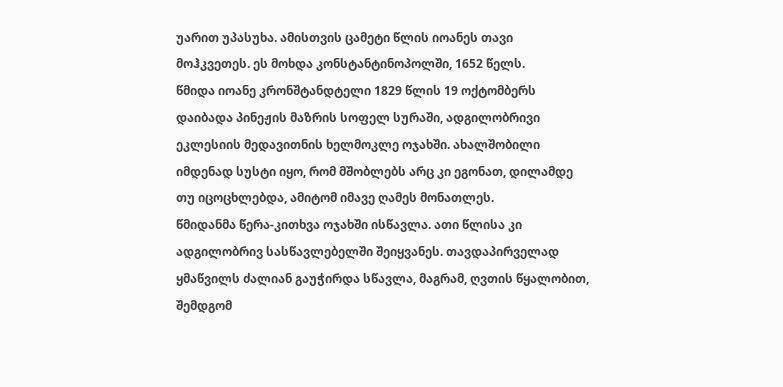უარით უპასუხა. ამისთვის ცამეტი წლის იოანეს თავი მოჰკვეთეს. ეს მოხდა კონსტანტინოპოლში, 1652 წელს.
წმიდა იოანე კრონშტანდტელი 1829 წლის 19 ოქტომბერს დაიბადა პინეჟის მაზრის სოფელ სურაში, ადგილობრივი ეკლესიის მედავითნის ხელმოკლე ოჯახში. ახალშობილი იმდენად სუსტი იყო, რომ მშობლებს არც კი ეგონათ, დილამდე თუ იცოცხლებდა, ამიტომ იმავე ღამეს მონათლეს.
წმიდანმა წერა-კითხვა ოჯახში ისწავლა. ათი წლისა კი ადგილობრივ სასწავლებელში შეიყვანეს. თავდაპირველად ყმაწვილს ძალიან გაუჭირდა სწავლა, მაგრამ, ღვთის წყალობით, შემდგომ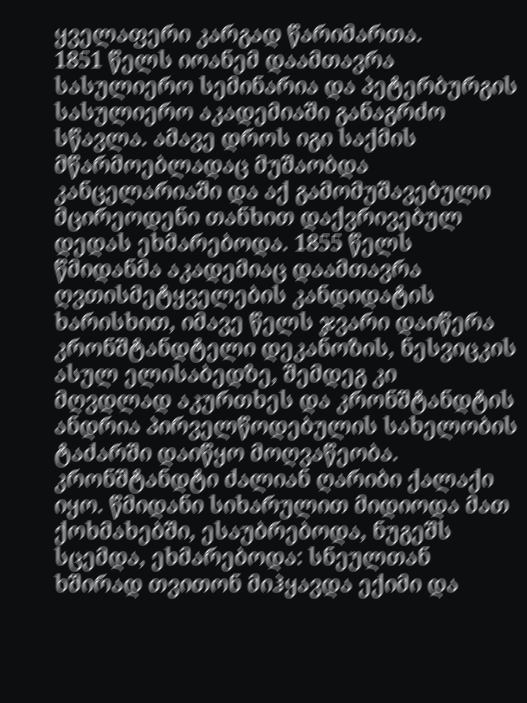ყველაფერი კარგად წარიმართა.
1851 წელს იოანემ დაამთავრა სასულიერო სემინარია და პეტერბურგის სასულიერო აკადემიაში განაგრძო სწავლა. ამავე დროს იგი საქმის მწარმოებლადაც მუშაობდა კანცელარიაში და აქ გამომუშავებული მცირეოდენი თანხით დაქვრივებულ დედას ეხმარებოდა. 1855 წელს წმიდანმა აკადემიაც დაამთავრა ღვთისმეტყველების კანდიდატის ხარისხით, იმავე წელს ჯვარი დაიწერა კრონშტანდტელი დეკანოზის, ნესვიცკის ასულ ელისაბედზე, შემდეგ კი მღვდლად აკურთხეს და კრონშტანდტის ანდრია პირველწოდებულის სახელობის ტაძარში დაიწყო მოღვაწეობა.
კრონშტანდტი ძალიან ღარიბი ქალაქი იყო. წმიდანი სიხარულით მიდიოდა მათ ქოხმახებში, ესაუბრებოდა, ნუგეშს სცემდა, ეხმარებოდა: სნეულთან ხშირად თვითონ მიჰყავდა ექიმი და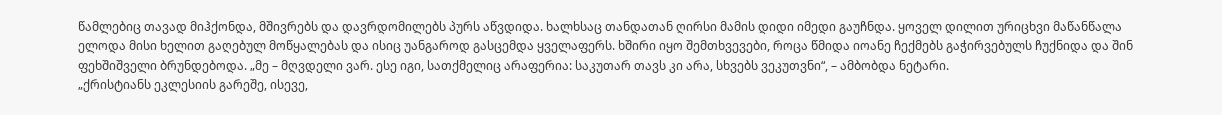წამლებიც თავად მიჰქონდა, მშივრებს და დავრდომილებს პურს აწვდიდა. ხალხსაც თანდათან ღირსი მამის დიდი იმედი გაუჩნდა. ყოველ დილით ურიცხვი მაწანწალა ელოდა მისი ხელით გაღებულ მოწყალებას და ისიც უანგაროდ გასცემდა ყველაფერს. ხშირი იყო შემთხვევები, როცა წმიდა იოანე ჩექმებს გაჭირვებულს ჩუქნიდა და შინ ფეხშიშველი ბრუნდებოდა. „მე – მღვდელი ვარ. ესე იგი, სათქმელიც არაფერია: საკუთარ თავს კი არა, სხვებს ვეკუთვნი“, – ამბობდა ნეტარი.
„ქრისტიანს ეკლესიის გარეშე, ისევე,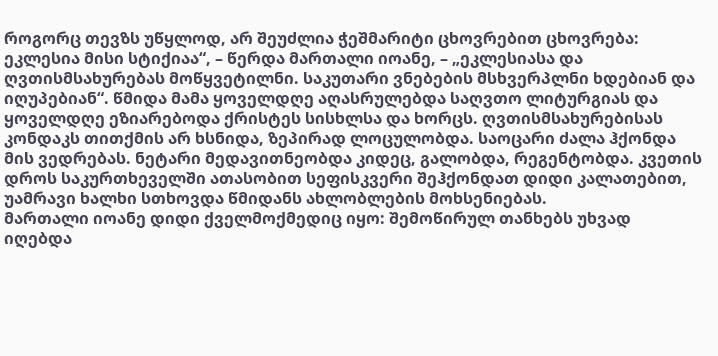როგორც თევზს უწყლოდ, არ შეუძლია ჭეშმარიტი ცხოვრებით ცხოვრება: ეკლესია მისი სტიქიაა“, – წერდა მართალი იოანე, – „ეკლესიასა და ღვთისმსახურებას მოწყვეტილნი. საკუთარი ვნებების მსხვერპლნი ხდებიან და იღუპებიან“. წმიდა მამა ყოველდღე აღასრულებდა საღვთო ლიტურგიას და ყოველდღე ეზიარებოდა ქრისტეს სისხლსა და ხორცს. ღვთისმსახურებისას კონდაკს თითქმის არ ხსნიდა, ზეპირად ლოცულობდა. საოცარი ძალა ჰქონდა მის ვედრებას. ნეტარი მედავითნეობდა კიდეც, გალობდა, რეგენტობდა. კვეთის დროს საკურთხეველში ათასობით სეფისკვერი შეჰქონდათ დიდი კალათებით, უამრავი ხალხი სთხოვდა წმიდანს ახლობლების მოხსენიებას.
მართალი იოანე დიდი ქველმოქმედიც იყო: შემოწირულ თანხებს უხვად იღებდა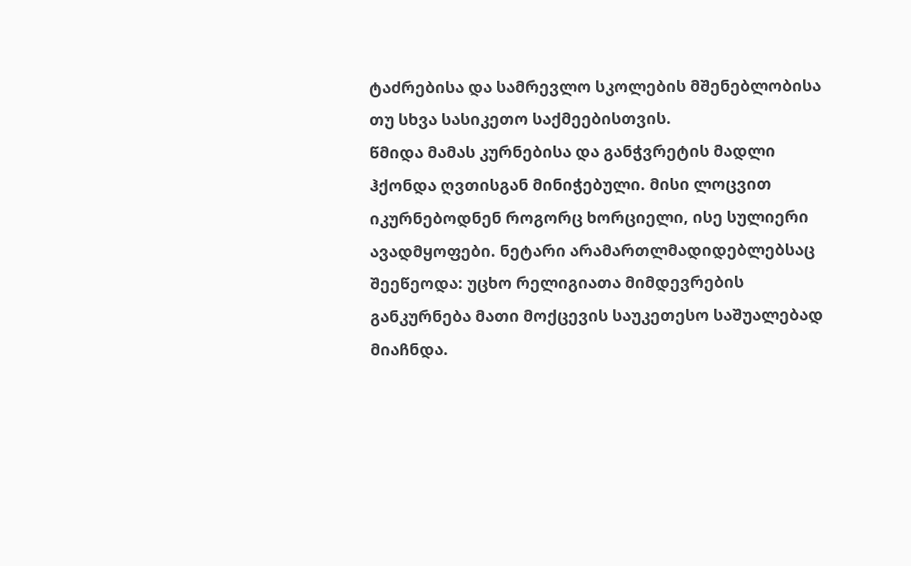ტაძრებისა და სამრევლო სკოლების მშენებლობისა თუ სხვა სასიკეთო საქმეებისთვის.
წმიდა მამას კურნებისა და განჭვრეტის მადლი ჰქონდა ღვთისგან მინიჭებული. მისი ლოცვით იკურნებოდნენ როგორც ხორციელი, ისე სულიერი ავადმყოფები. ნეტარი არამართლმადიდებლებსაც შეეწეოდა: უცხო რელიგიათა მიმდევრების განკურნება მათი მოქცევის საუკეთესო საშუალებად მიაჩნდა.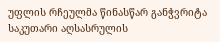უფლის რჩეულმა წინასწარ განჭვრიტა საკუთარი აღსასრულის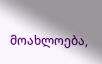მოახლოება,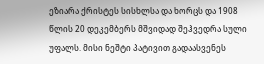ეზიარა ქრისტეს სისხლსა და ხორცს და 1908 წლის 20 დეკემბერს მშვიდად შეჰვედრა სული უფალს. მისი ნეშტი პატივით გადაასვენეს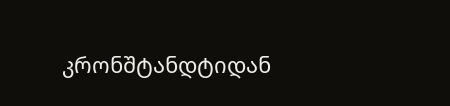კრონშტანდტიდან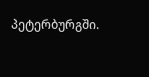პეტერბურგში.